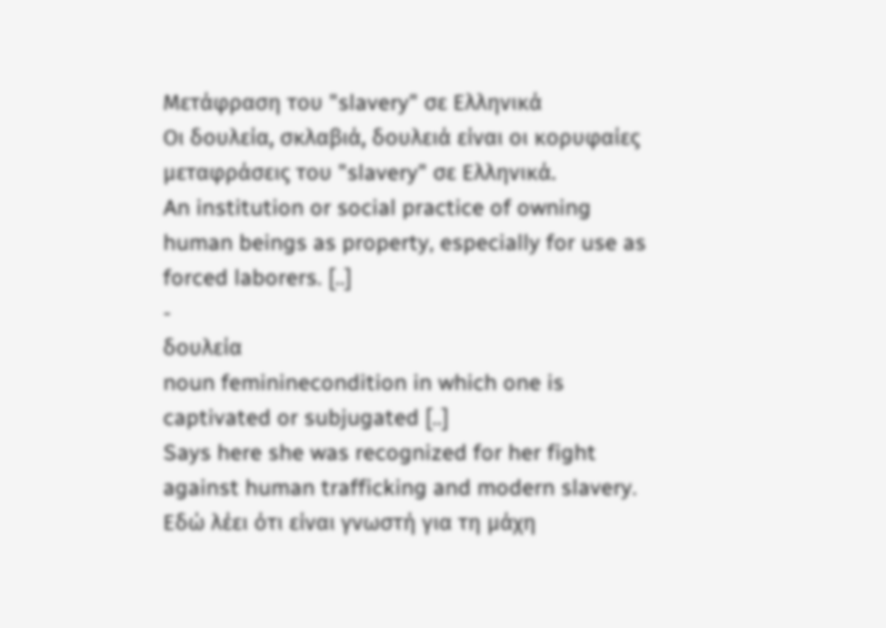Μετάφραση του "slavery" σε Ελληνικά
Οι δουλεία, σκλαβιά, δουλειά είναι οι κορυφαίες μεταφράσεις του "slavery" σε Ελληνικά.
An institution or social practice of owning human beings as property, especially for use as forced laborers. [..]
-
δουλεία
noun femininecondition in which one is captivated or subjugated [..]
Says here she was recognized for her fight against human trafficking and modern slavery.
Εδώ λέει ότι είναι γνωστή για τη μάχη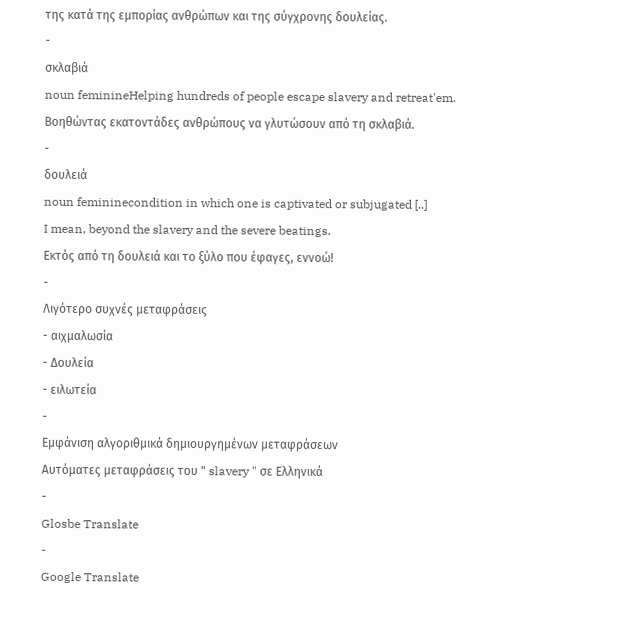της κατά της εμπορίας ανθρώπων και της σύγχρονης δουλείας.
-
σκλαβιά
noun feminineHelping hundreds of people escape slavery and retreat'em.
Βοηθώντας εκατοντάδες ανθρώπους να γλυτώσουν από τη σκλαβιά.
-
δουλειά
noun femininecondition in which one is captivated or subjugated [..]
I mean, beyond the slavery and the severe beatings.
Εκτός από τη δουλειά και το ξύλο που έφαγες, εννοώ!
-
Λιγότερο συχνές μεταφράσεις
- αιχμαλωσία
- Δουλεία
- ειλωτεία
-
Εμφάνιση αλγοριθμικά δημιουργημένων μεταφράσεων
Αυτόματες μεταφράσεις του " slavery " σε Ελληνικά
-
Glosbe Translate
-
Google Translate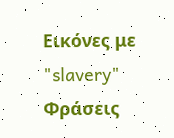Εικόνες με "slavery"
Φράσεις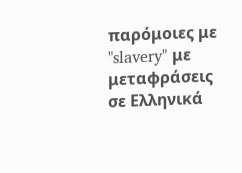παρόμοιες με "slavery" με μεταφράσεις σε Ελληνικά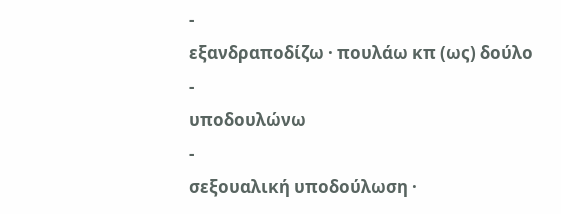-
εξανδραποδίζω · πουλάω κπ (ως) δούλο
-
υποδουλώνω
-
σεξουαλική υποδούλωση ·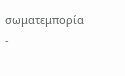σωματεμπορία
-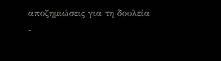αποζημιώσεις για τη δουλεία
-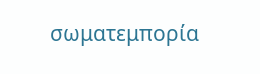σωματεμπορία